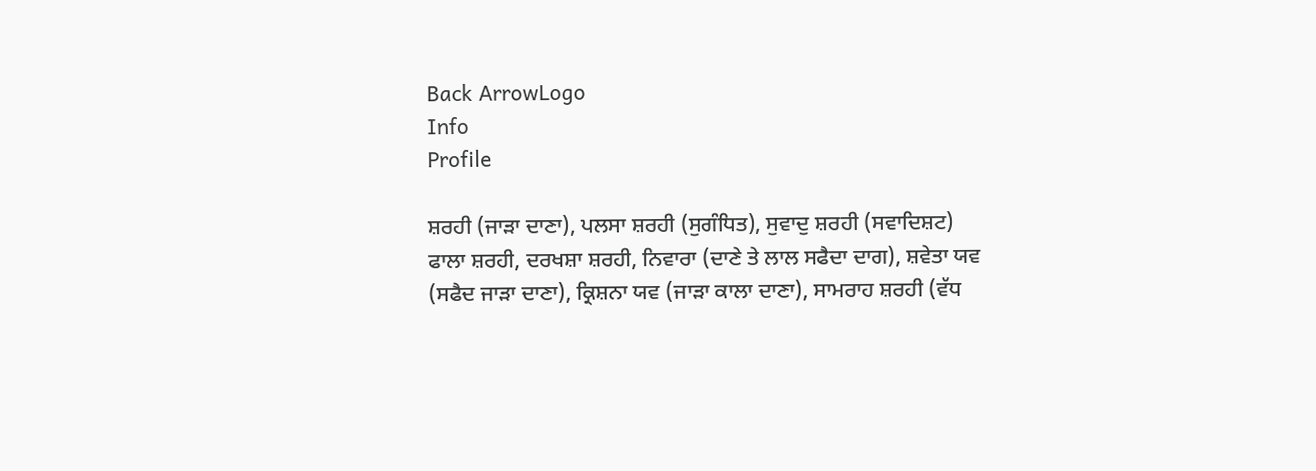Back ArrowLogo
Info
Profile

ਸ਼ਰਹੀ (ਜਾੜਾ ਦਾਣਾ), ਪਲਸਾ ਸ਼ਰਹੀ (ਸੁਗੰਧਿਤ), ਸੁਵਾਦੁ ਸ਼ਰਹੀ (ਸਵਾਦਿਸ਼ਟ) ਫਾਲਾ ਸ਼ਰਹੀ, ਦਰਖਸ਼ਾ ਸ਼ਰਹੀ, ਨਿਵਾਰਾ (ਦਾਣੇ ਤੇ ਲਾਲ ਸਫੈਦਾ ਦਾਗ), ਸ਼ਵੇਤਾ ਯਵ (ਸਫੈਦ ਜਾੜਾ ਦਾਣਾ), ਕ੍ਰਿਸ਼ਨਾ ਯਵ (ਜਾੜਾ ਕਾਲਾ ਦਾਣਾ), ਸਾਮਰਾਹ ਸ਼ਰਹੀ (ਵੱਧ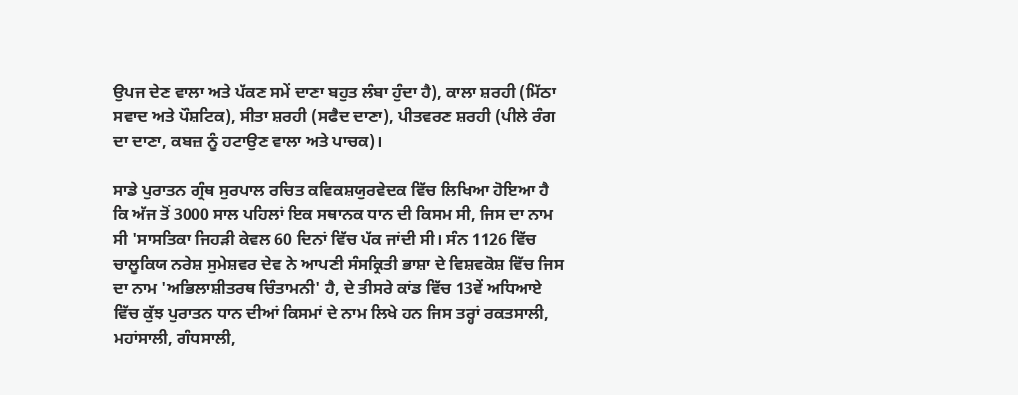ਉਪਜ ਦੇਣ ਵਾਲਾ ਅਤੇ ਪੱਕਣ ਸਮੇਂ ਦਾਣਾ ਬਹੁਤ ਲੰਬਾ ਹੁੰਦਾ ਹੈ), ਕਾਲਾ ਸ਼ਰਹੀ (ਮਿੱਠਾ ਸਵਾਦ ਅਤੇ ਪੌਸ਼ਟਿਕ), ਸੀਤਾ ਸ਼ਰਹੀ (ਸਫੈਦ ਦਾਣਾ), ਪੀਤਵਰਣ ਸ਼ਰਹੀ (ਪੀਲੇ ਰੰਗ ਦਾ ਦਾਣਾ, ਕਬਜ਼ ਨੂੰ ਹਟਾਉਣ ਵਾਲਾ ਅਤੇ ਪਾਚਕ)।

ਸਾਡੇ ਪੁਰਾਤਨ ਗ੍ਰੰਥ ਸੁਰਪਾਲ ਰਚਿਤ ਕਵਿਕਸ਼ਯੁਰਵੇਦਕ ਵਿੱਚ ਲਿਖਿਆ ਹੋਇਆ ਹੈ ਕਿ ਅੱਜ ਤੋਂ 3000 ਸਾਲ ਪਹਿਲਾਂ ਇਕ ਸਥਾਨਕ ਧਾਨ ਦੀ ਕਿਸਮ ਸੀ, ਜਿਸ ਦਾ ਨਾਮ ਸੀ 'ਸਾਸਤਿਕਾ ਜਿਹੜੀ ਕੇਵਲ 60 ਦਿਨਾਂ ਵਿੱਚ ਪੱਕ ਜਾਂਦੀ ਸੀ। ਸੰਨ 1126 ਵਿੱਚ ਚਾਲੂਕਿਯ ਨਰੇਸ਼ ਸੁਮੇਸ਼ਵਰ ਦੇਵ ਨੇ ਆਪਣੀ ਸੰਸਕ੍ਰਿਤੀ ਭਾਸ਼ਾ ਦੇ ਵਿਸ਼ਵਕੋਸ਼ ਵਿੱਚ ਜਿਸ ਦਾ ਨਾਮ 'ਅਭਿਲਾਸ਼ੀਤਰਥ ਚਿੰਤਾਮਨੀ' ਹੈ, ਦੇ ਤੀਸਰੇ ਕਾਂਡ ਵਿੱਚ 13ਵੇਂ ਅਧਿਆਏ ਵਿੱਚ ਕੁੱਝ ਪੁਰਾਤਨ ਧਾਨ ਦੀਆਂ ਕਿਸਮਾਂ ਦੇ ਨਾਮ ਲਿਖੇ ਹਨ ਜਿਸ ਤਰ੍ਹਾਂ ਰਕਤਸਾਲੀ, ਮਹਾਂਸਾਲੀ, ਗੰਧਸਾਲੀ,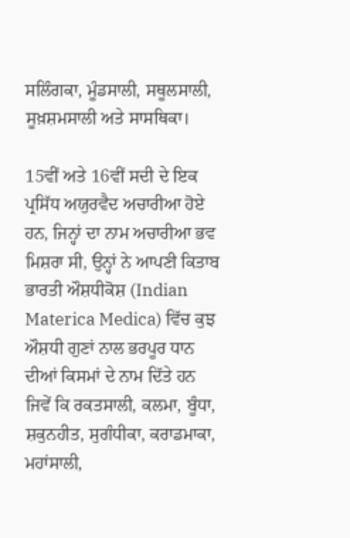ਸਲਿੰਗਕਾ, ਮੂੰਡਸਾਲੀ, ਸਥੂਲਸਾਲੀ, ਸੂਖ਼ਸ਼ਮਸਾਲੀ ਅਤੇ ਸਾਸਥਿਕਾ।

15ਵੀਂ ਅਤੇ 16ਵੀਂ ਸਦੀ ਦੇ ਇਕ ਪ੍ਰਸਿੱਧ ਅਯੁਰਵੈਦ ਅਚਾਰੀਆ ਹੋਏ ਹਨ, ਜਿਨ੍ਹਾਂ ਦਾ ਨਾਮ ਅਚਾਰੀਆ ਭਵ ਮਿਸ਼ਰਾ ਸੀ, ਉਨ੍ਹਾਂ ਨੇ ਆਪਣੀ ਕਿਤਾਬ ਭਾਰਤੀ ਔਸ਼ਧੀਕੋਸ਼ (Indian Materica Medica) ਵਿੱਚ ਕੁਝ ਔਸ਼ਧੀ ਗੁਣਾਂ ਨਾਲ ਭਰਪੂਰ ਧਾਨ ਦੀਆਂ ਕਿਸਮਾਂ ਦੇ ਨਾਮ ਦਿੱਤੇ ਹਨ ਜਿਵੇਂ ਕਿ ਰਕਤਸਾਲੀ, ਕਲਮਾ, ਬੂੰਧਾ, ਸ਼ਕੁਨਹੀਤ, ਸੁਗੰਧੀਕਾ, ਕਰਾਡਮਾਕਾ, ਮਹਾਂਸਾਲੀ,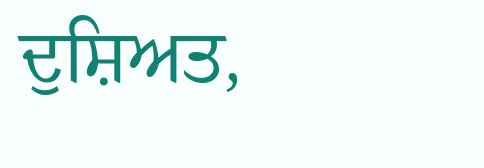ਦੁਸ਼ਿਅਤ,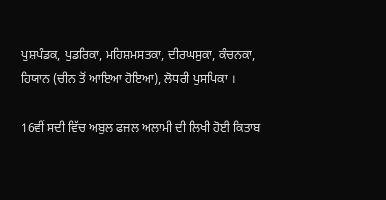ਪੁਸ਼ਪੰਡਕ, ਪੁਡਰਿਕਾ, ਮਹਿਸ਼ਮਸਤਕਾ, ਦੀਰਘਸੁਕਾ, ਕੰਚਨਕਾ, ਹਿਯਾਨ (ਚੀਨ ਤੋਂ ਆਇਆ ਹੋਇਆ), ਲੋਧਰੀ ਪੁਸਪਿਕਾ ।

16ਵੀਂ ਸਦੀ ਵਿੱਚ ਅਬੁਲ ਫਜਲ ਅਲਾਮੀ ਦੀ ਲਿਖੀ ਹੋਈ ਕਿਤਾਬ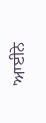'ਆਈਨੇ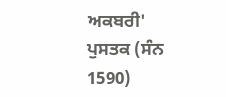ਅਕਬਰੀ' ਪੁਸਤਕ (ਸੰਨ 1590)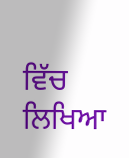ਵਿੱਚ ਲਿਖਿਆ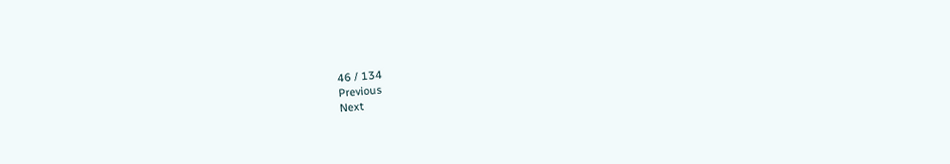46 / 134
Previous
Next